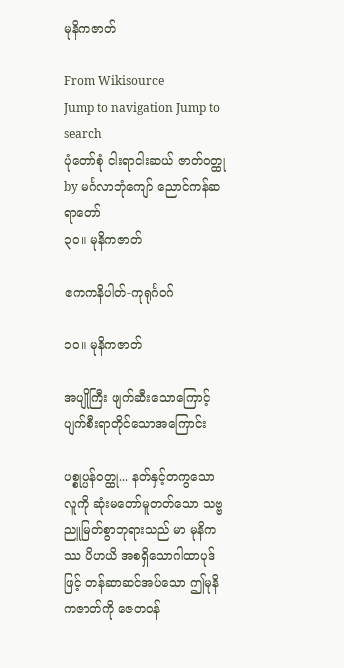မုနိကဇာတ်

From Wikisource
Jump to navigation Jump to search
ပုံတော်စုံ ငါးရာငါးဆယ် ဇာတ်ဝတ္ထု by မင်္ဂလာဘုံကျော် ညောင်ကန်ဆရာတော်
၃၀။ မုနိကဇာတ်

ဧကကနိပါတ်-ကုရုင်္ဂဝဂ်

၁၀။ မုနိကဇာတ်

အပျိုကြီး ဖျက်ဆီးသောကြောင့် ပျက်စီးရာတိုင်သောအကြောင်း

ပစ္စုပ္ပန်ဝတ္ထု... နတ်နှင့်တကွသော လူကို ဆုံးမတော်မူတတ်သော သဗ္ဗညူမြတ်စွာဘုရားသည် မာ မုနိကဿ ပိဟယိ အစရှိသောဂါထာပုဒ်ဖြင့် တန်ဆာဆင်အပ်သော ဤမုနိကဇာတ်ကို ဇေတဝန်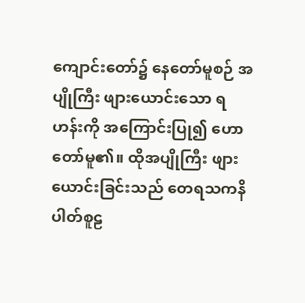ကျောင်းတော်၌ နေတော်မူစဉ် အပျိုကြီး ဖျားယောင်းသော ရဟန်းကို အကြောင်းပြု၍ ဟောတော်မူ၏။ ထိုအပျိုကြီး ဖျားယောင်းခြင်းသည် တေရသကနိပါတ်စူဠ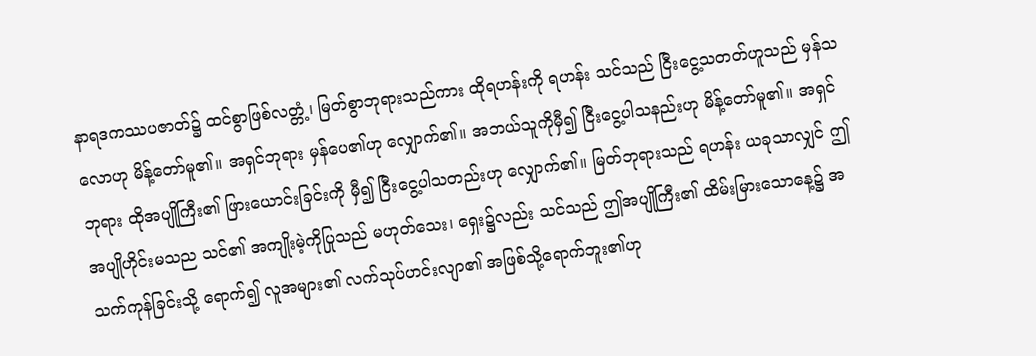နာရဒကဿပဇာတ်၌ ထင်စွာဖြစ်လတ္တံ့၊ မြတ်စွာဘုရားသည်ကား ထိုရဟန်းကို ရဟန်း သင်သည် ငြီးငွေ့သတတ်ဟူသည် မှန်သလောဟု မိန့်တော်မူ၏။ အရှင်ဘုရား မှန်ပေ၏ဟု လျှောက်၏။ အဘယ်သူကိုမှီ၍ ငြီးငွေ့ပါသနည်းဟု မိန့်တော်မူ၏။ အရှင်ဘုရား ထိုအပျိုကြီး၏ ဖြားယောင်းခြင်းကို မှီ၍ ငြီးငွေ့ပါသတည်းဟု လျှောက်၏။ မြတ်ဘုရားသည် ရဟန်း ယခုသာလျှင် ဤအပျိုဟိုင်းမသည သင်၏ အကျိုးမဲ့ကိုပြုသည် မဟုတ်သေး၊ ရှေး၌လည်း သင်သည် ဤအပျိုကြီး၏ ထိမ်းမြားသောနေ့၌ အသက်ကုန်ခြင်းသို့ ရောက်၍ လူအများ၏ လက်သုပ်ဟင်းလျာ၏ အဖြစ်သို့ရောက်ဘူး၏ဟု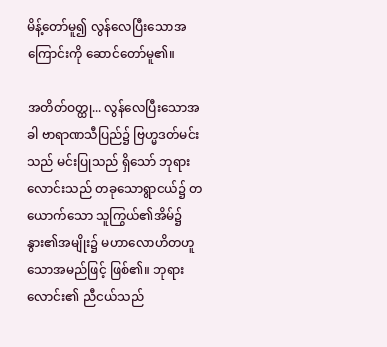မိန့်တော်မူ၍ လွန်လေပြီးသောအကြောင်းကို ဆောင်တော်မူ၏။

အတိတ်ဝတ္ထု... လွန်လေပြီးသောအခါ ဗာရာဏသီပြည်၌ ဗြဟ္မဒတ်မင်းသည် မင်းပြုသည် ရှိသော် ဘုရားလောင်းသည် တခုသောရွာငယ်၌ တယောက်သော သူကြွယ်၏အိမ်၌ နွား၏အမျိုး၌ မဟာလောဟိတဟူသောအမည်ဖြင့် ဖြစ်၏။ ဘုရားလောင်း၏ ညီငယ်သည်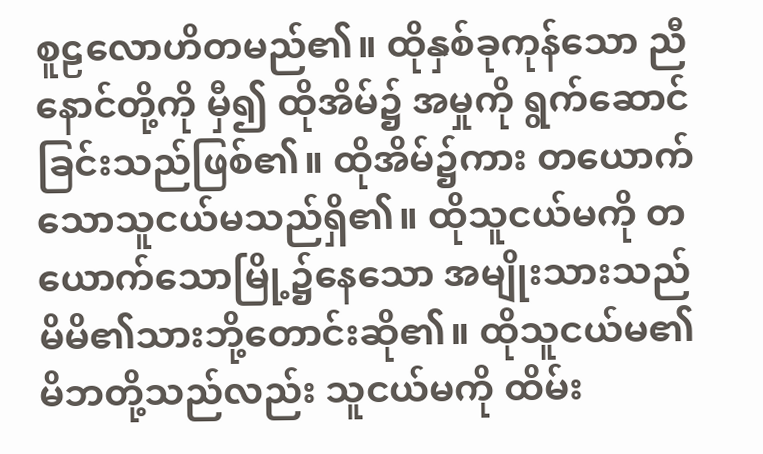စူဠလောဟိတမည်၏။ ထိုနှစ်ခုကုန်သော ညီနောင်တို့ကို မှီ၍ ထိုအိမ်၌ အမှုကို ရွက်ဆောင်ခြင်းသည်ဖြစ်၏။ ထိုအိမ်၌ကား တယောက်သောသူငယ်မသည်ရှိ၏။ ထိုသူငယ်မကို တယောက်သောမြို့၌နေသော အမျိုးသားသည် မိမိ၏သားဘို့တောင်းဆို၏။ ထိုသူငယ်မ၏ မိဘတို့သည်လည်း သူငယ်မကို ထိမ်း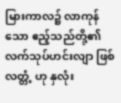မြားကာလ၌ လာကုန်သော ဧည့်သည်တို့၏ လက်သုပ်ဟင်းလျာ ဖြစ်လတ္တံ့ ဟု နှလုံး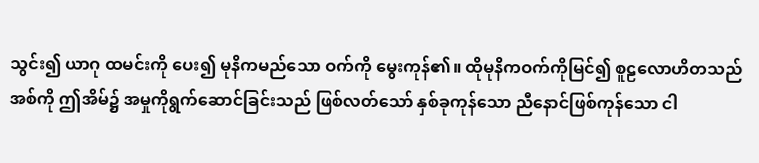သွင်း၍ ယာဂု ထမင်းကို ပေး၍ မုနိကမည်သော ဝက်ကို မွေးကုန်၏။ ထိုမုနိကဝက်ကိုမြင်၍ စူဠလောဟိတသည် အစ်ကို ဤအိမ်၌ အမှုကိုရွက်ဆောင်ခြင်းသည် ဖြစ်လတ်သော် နှစ်ခုကုန်သော ညီနောင်ဖြစ်ကုန်သော ငါ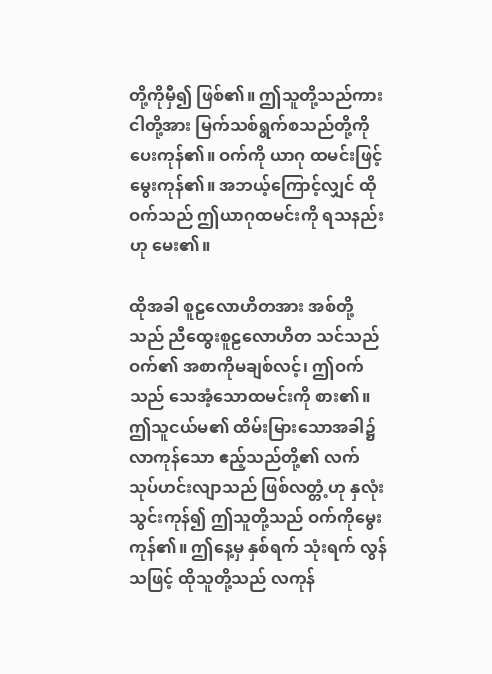တို့ကိုမှီ၍ ဖြစ်၏။ ဤသူတို့သည်ကား ငါတို့အား မြက်သစ်ရွက်စသည်တို့ကို ပေးကုန်၏။ ဝက်ကို ယာဂု ထမင်းဖြင့် မွေးကုန်၏။ အဘယ့်ကြောင့်လျှင် ထိုဝက်သည် ဤယာဂုထမင်းကို ရသနည်းဟု မေး၏။

ထိုအခါ စူဠလောဟိတအား အစ်တို့သည် ညီထွေးစူဠလောဟိတ သင်သည် ဝက်၏ အစာကိုမချစ်လင့်၊ ဤဝက်သည် သေအံ့သောထမင်းကို စား၏။ ဤသူငယ်မ၏ ထိမ်းမြားသောအခါ၌ လာကုန်သော ဧည့်သည်တို့၏ လက်သုပ်ဟင်းလျာသည် ဖြစ်လတ္တံ့ဟု နှလုံးသွင်းကုန်၍ ဤသူတို့သည် ဝက်ကိုမွေးကုန်၏။ ဤနေ့မှ နှစ်ရက် သုံးရက် လွန်သဖြင့် ထိုသူတို့သည် လကုန်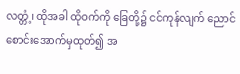လတ္တံ့၊ ထိုအခါ ထိုဝက်ကို ခြေတို့၌ ငင်ကုန်လျက် ညောင်စောင်းအောက်မှထုတ်၍ အ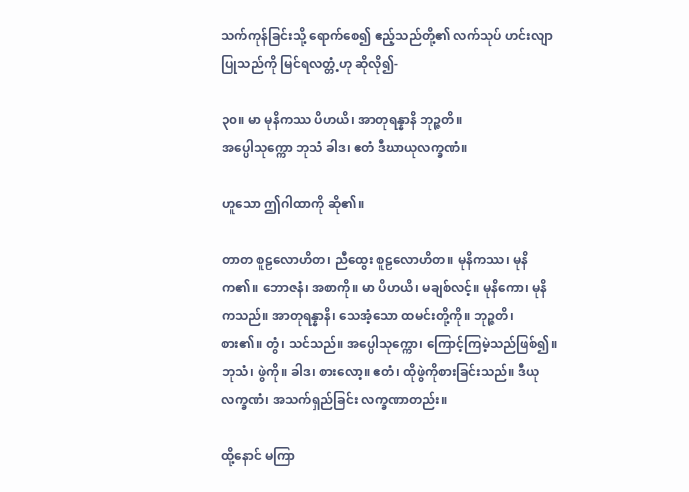သက်ကုန်ခြင်းသို့ ရောက်စေ၍ ဧည့်သည်တို့၏ လက်သုပ် ဟင်းလျာပြုသည်ကို မြင်ရလတ္တံ့ဟု ဆိုလို၍-

၃၀။ မာ မုနိကဿ ပိဟယိ၊ အာတုရန္နာနိ ဘုဉ္ဇတိ။
အပ္ပေါသုက္ကော ဘုသံ ခါဒ၊ ဧတံ ဒီဃာယုလက္ခဏံ။

ဟူသော ဤဂါထာကို ဆို၏။

တာတ စူဠလောဟိတ၊ ညီထွေး စူဠလောဟိတ။ မုနိကဿ၊ မုနိက၏။ ဘောဇနံ၊ အစာကို။ မာ ပိဟယိ၊ မချစ်လင့်။ မုနိကော၊ မုနိကသည်။ အာတုရန္နာနိ၊ သေအံ့သော ထမင်းတို့ကို။ ဘုဉ္ဇတိ၊ စား၏။ တွံ၊ သင်သည်။ အပ္ပေါသုက္ကော၊ ကြောင့်ကြမဲ့သည်ဖြစ်၍။ ဘုသံ၊ ဖွဲကို။ ခါဒ၊ စားလော့။ ဧတံ၊ ထိုဖွဲကိုစားခြင်းသည်။ ဒီယုလက္ခဏံ၊ အသက်ရှည်ခြင်း လက္ခဏာတည်း။

ထို့နောင် မကြာ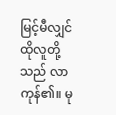မြင့်မီလျှင် ထိုလူတို့သည် လာကုန်၏။ မု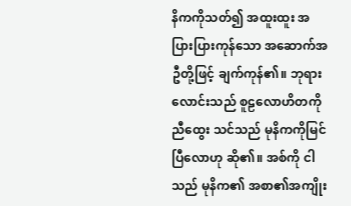နိကကိုသတ်၍ အထူးထူး အပြားပြားကုန်သော အဆောက်အဦတို့ဖြင့် ချက်ကုန်၏။ ဘုရားလောင်းသည် စူဠလောဟိတကို ညီထွေး သင်သည် မုနိကကိုမြင်ပြီလောဟု ဆို၏။ အစ်ကို ငါသည် မုနိက၏ အစာ၏အကျိုး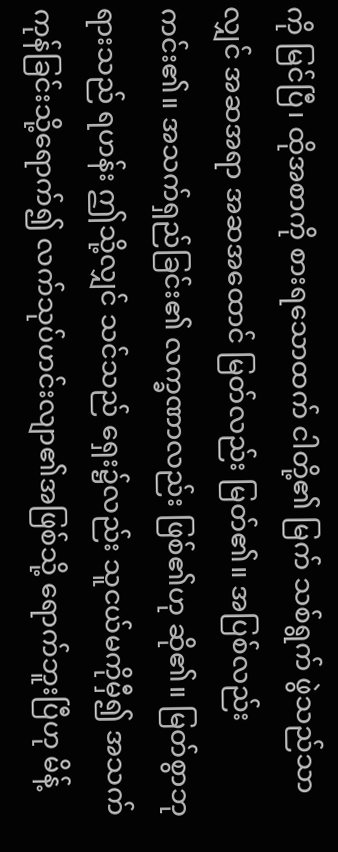ကို မြင်ပြီ၊ ထိုအစာကို စားရသောထက် ငါတို့၏ မြက် သစ်ရွက် ဖွဲသည်သာလျှင် အဆအရာ အဆအထောင် မြတ်လည်း မြတ်၏။ အပြစ်လည်း ကင်း၏။ အသက်ရှည်ခြင်း၏ လက္ခဏာလည်း ဖြစ်၏ဟု ဆို၏။ မြတ်စွာဘုရားသည် ရဟန်း ဤသို့လျှင် သင်သည် ရှေး၌လည်း သူငယ်မကိုမှီ၍ အသက်ကုန်ခြင်းသို့ရောက်၍ လက်သုပ်ဟင်းလျာ၏အဖြစ်သို့ ရောက်ဘူးပြီဟု မိန့်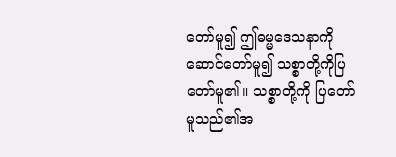တော်မူ၍ ဤဓမ္မဒေသနာကို ဆောင်တော်မူ၍ သစ္စာတို့ကိုပြတော်မူ၏။ သစ္စာတို့ကို ပြတော်မူသည်၏အ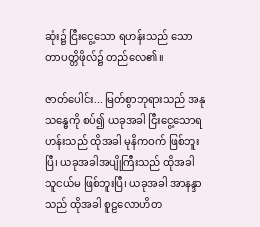ဆုံး၌ ငြီးငွေ့သော ရဟန်းသည် သောတာပတ္တိဖိုလ်၌ တည်လေ၏။

ဇာတ်ပေါင်း... မြတ်စွာဘုရားသည် အနုသန္ဓေကို စပ်၍ ယခုအခါ ငြီးငွေ့သောရဟန်းသည် ထိုအခါ မုနိကဝက် ဖြစ်ဘူးပြီ၊ ယခုအခါအပျိုကြီးသည် ထိုအခါ သူငယ်မ ဖြစ်ဘူးပြီ၊ ယခုအခါ အာနန္ဒာသည် ထိုအခါ စူဠလောဟိတ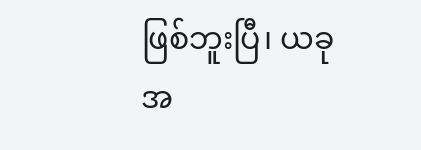ဖြစ်ဘူးပြီ၊ ယခုအ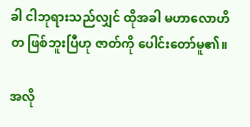ခါ ငါဘုရားသည်လျှင် ထိုအခါ မဟာလောဟိတ ဖြစ်ဘူးပြီဟု ဇာတ်ကို ပေါင်းတော်မူ၏။

အလို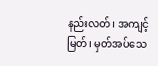နည်းလတ်၊ အကျင့်မြတ်၊ မှတ်အပ်သေ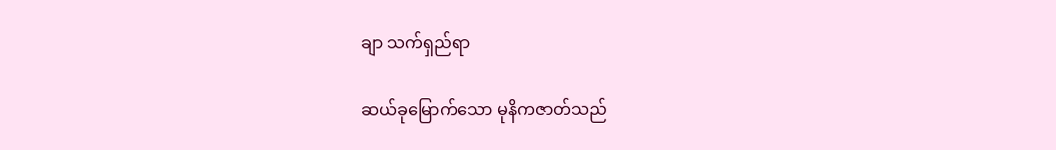ချာ သက်ရှည်ရာ

ဆယ်ခုမြောက်သော မုနိကဇာတ်သည်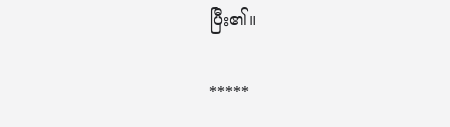ပြီး၏။

*****